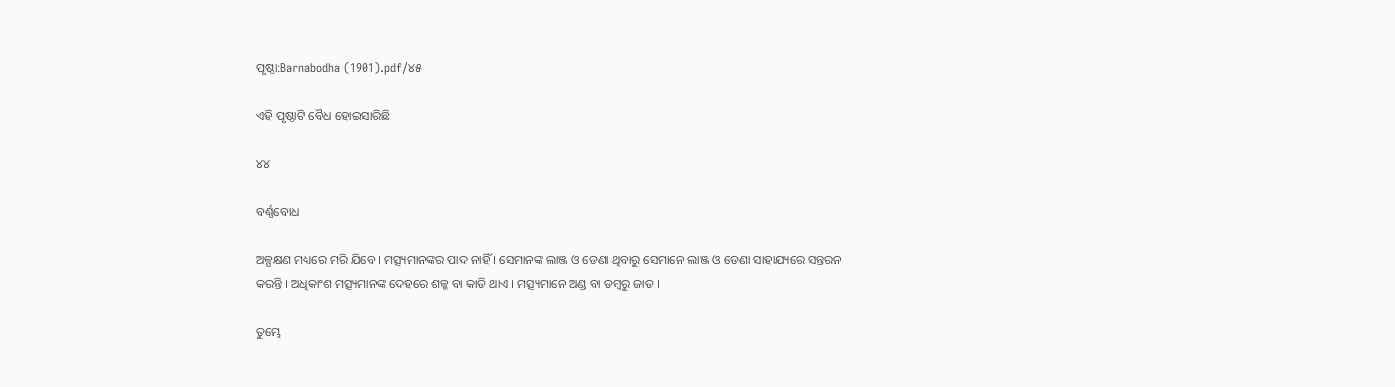ପୃଷ୍ଠା:Barnabodha (1901).pdf/୪୫

ଏହି ପୃଷ୍ଠାଟି ବୈଧ ହୋଇସାରିଛି

୪୪

ବର୍ଣ୍ଣବୋଧ

ଅଳ୍ପକ୍ଷଣ ମଧ୍ୟରେ ମରି ଯିବେ । ମତ୍ସ୍ୟମାନଙ୍କର ପାଦ ନାହିଁ । ସେମାନଙ୍କ ଲାଞ୍ଜ ଓ ଡେଣା ଥିବାରୁ ସେମାନେ ଲାଞ୍ଜ ଓ ଡେଣା ସାହାଯ୍ୟରେ ସନ୍ତରନ କରନ୍ତି । ଅଧିକାଂଶ ମତ୍ସ୍ୟମାନଙ୍କ ଦେହରେ ଶଳ୍କ ବା କାତି ଥାଏ । ମତ୍ସ୍ୟମାନେ ଅଣ୍ଡ ବା ଡମ୍ବରୁ ଜାତ ।

ତୁମ୍ଭେ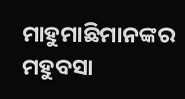ମାହୁମାଛିମାନଙ୍କର ମହୁବସା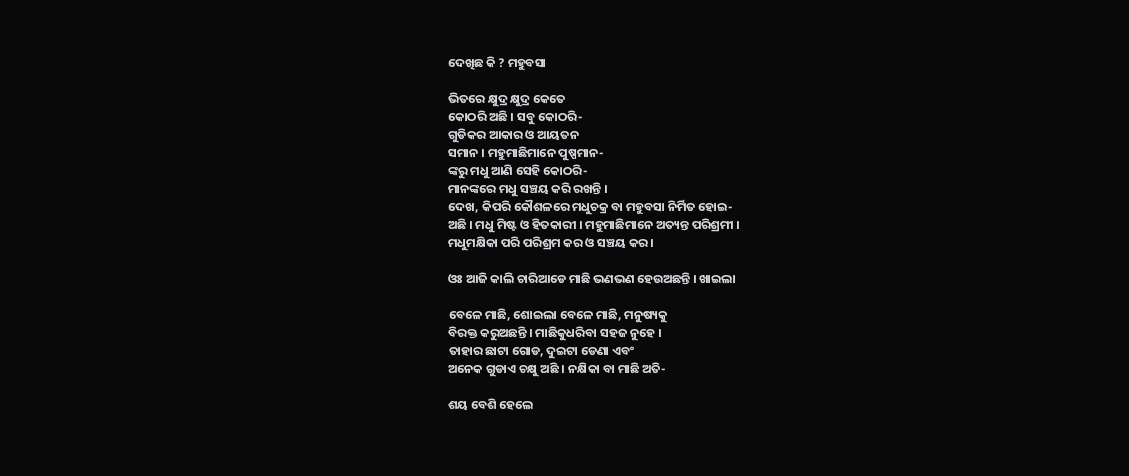ଦେଖିଛ କି ? ମହୁବସା

ଭିତରେ କ୍ଷୁଦ୍ର କ୍ଷୁଦ୍ର କେତେ
କୋଠରି ଅଛି । ସବୁ କୋଠରି-
ଗୁଡିକର ଆକାର ଓ ଆୟତନ
ସମାନ । ମହୁମାଛିମାନେ ପୁଷ୍ପମାନ-
ଙ୍କରୁ ମଧୁ ଆଣି ସେହି କୋଠରି-
ମାନଙ୍କରେ ମଧୁ ସଞ୍ଚୟ କରି ରଖନ୍ତି ।
ଦେଖ, କିପରି କୌଶଳରେ ମଧୁଚକ୍ର ବା ମହୁବସା ନିର୍ମିତ ହୋଇ-
ଅଛି । ମଧୁ ମିଷ୍ଟ ଓ ହିତକାରୀ । ମହୁମାଛିମାନେ ଅତ୍ୟନ୍ତ ପରିଶ୍ରମୀ ।
ମଧୁମକ୍ଷିକା ପରି ପରିଶ୍ରମ କର ଓ ସଞ୍ଚୟ କର ।

ଓଃ ଆଜି କାଲି ଚାରିଆଡେ ମାଛି ଭଣଭଣ ହେଉଅଛନ୍ତି । ଖାଇଲା

ବେଳେ ମାଛି, ଶୋଇଲା ବେଳେ ମାଛି, ମନୁଷ୍ୟକୁ
ବିରକ୍ତ କରୁଅଛନ୍ତି । ମାଛିକୁଧରିବା ସହଜ ନୁହେ ।
ତାହାର ଛାଟା ଗୋଡ, ଦୁଇଟା ଡେଣା ଏବଂ
ଅନେକ ଗୁଡାଏ ଚକ୍ଷୁ ଅଛି । ନକ୍ଷିକା ବା ମାଛି ଅତି-

ଶୟ ବେଶି ହେଲେ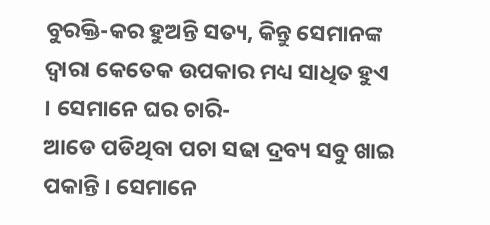ବୁରକ୍ତି-କର ହୁଅନ୍ତି ସତ୍ୟ, କିନ୍ତୁ ସେମାନଙ୍କ
ଦ୍ୱାରା କେତେକ ଉପକାର ମଧ୍ୟ ସାଧିତ ହୁଏ । ସେମାନେ ଘର ଚାରି-
ଆଡେ ପଡିଥିବା ପଚା ସଢା ଦ୍ରବ୍ୟ ସବୁ ଖାଇ ପକାନ୍ତି । ସେମାନେ